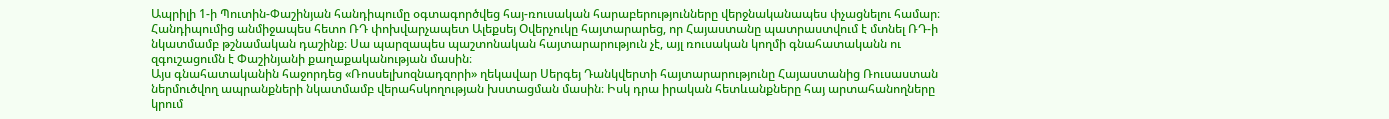Ապրիլի 1-ի Պուտին-Փաշինյան հանդիպումը օգտագործվեց հայ-ռուսական հարաբերությունները վերջնականապես փչացնելու համար։ Հանդիպումից անմիջապես հետո ՌԴ փոխվարչապետ Ալեքսեյ Օվերչուկը հայտարարեց, որ Հայաստանը պատրաստվում է մտնել ՌԴ-ի նկատմամբ թշնամական դաշինք։ Սա պարզապես պաշտոնական հայտարարություն չէ, այլ ռուսական կողմի գնահատականն ու զգուշացումն է Փաշինյանի քաղաքականության մասին։
Այս գնահատականին հաջորդեց «Ռոսսելխոզնադզորի» ղեկավար Սերգեյ Դանկվերտի հայտարարությունը Հայաստանից Ռուսաստան ներմուծվող ապրանքների նկատմամբ վերահսկողության խստացման մասին։ Իսկ դրա իրական հետևանքները հայ արտահանողները կրում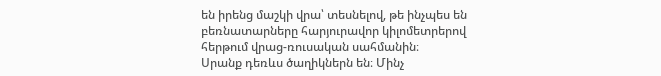են իրենց մաշկի վրա՝ տեսնելով, թե ինչպես են բեռնատարները հարյուրավոր կիլոմետրերով հերթում վրաց-ռուսական սահմանին։
Սրանք դեռևս ծաղիկներն են։ Մինչ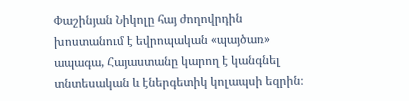Փաշինյան Նիկոլը հայ ժողովրդին խոստանում է եվրոպական «պայծառ» ապագա, Հայաստանը կարող է կանգնել տնտեսական և էներգետիկ կոլապսի եզրին։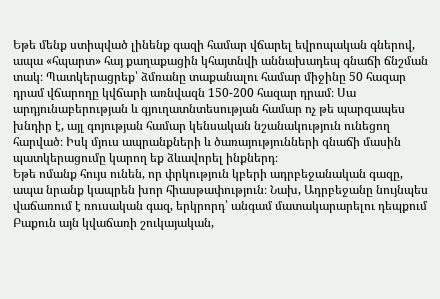Եթե մենք ստիպված լինենք գազի համար վճարել եվրոպական գներով, ապա «հպարտ» հայ քաղաքացին կհայտնվի աննախադեպ գնաճի ճնշման տակ։ Պատկերացրեք՝ ձմռանը տաքանալու համար միջինը 50 հազար դրամ վճարողը կվճարի առնվազն 150-200 հազար դրամ։ Սա արդյունաբերության և գյուղատնտեսության համար ոչ թե պարզապես խնդիր է, այլ գոյության համար կենսական նշանակություն ունեցող հարված։ Իսկ մյուս ապրանքների և ծառայությունների գնաճի մասին պատկերացումը կարող եք ձևավորել ինքներդ։
Եթե ոմանք հույս ունեն, որ փրկություն կբերի ադրբեջանական գազը, ապա նրանք կապրեն խոր հիասթափություն։ Նախ, Ադրբեջանը նույնպես վաճառում է ռուսական գազ, երկրորդ՝ անգամ մատակարարելու դեպքում Բաքուն այն կվաճառի շուկայական,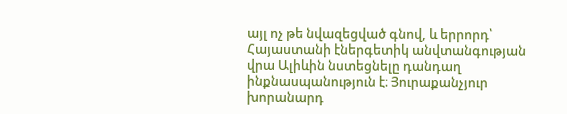այլ ոչ թե նվազեցված գնով, և երրորդ՝ Հայաստանի էներգետիկ անվտանգության վրա Ալիևին նստեցնելը դանդաղ ինքնասպանություն է։ Յուրաքանչյուր խորանարդ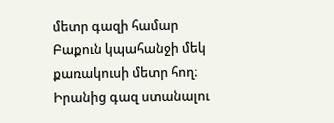մետր գազի համար Բաքուն կպահանջի մեկ քառակուսի մետր հող։ Իրանից գազ ստանալու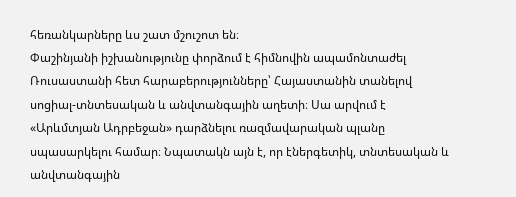հեռանկարները ևս շատ մշուշոտ են։
Փաշինյանի իշխանությունը փորձում է հիմնովին ապամոնտաժել Ռուսաստանի հետ հարաբերությունները՝ Հայաստանին տանելով սոցիալ-տնտեսական և անվտանգային աղետի։ Սա արվում է «Արևմտյան Ադրբեջան» դարձնելու ռազմավարական պլանը սպասարկելու համար։ Նպատակն այն է, որ էներգետիկ, տնտեսական և անվտանգային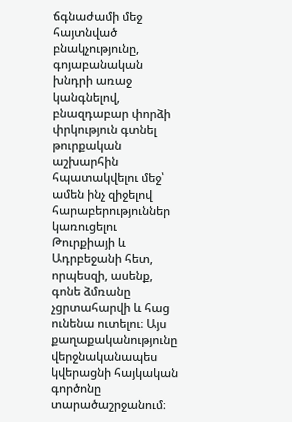ճգնաժամի մեջ հայտնված բնակչությունը, գոյաբանական խնդրի առաջ կանգնելով, բնազդաբար փորձի փրկություն գտնել թուրքական աշխարհին հպատակվելու մեջ՝ ամեն ինչ զիջելով հարաբերություններ կառուցելու Թուրքիայի և Ադրբեջանի հետ, որպեսզի, ասենք, գոնե ձմռանը չցրտահարվի և հաց ունենա ուտելու։ Այս քաղաքականությունը վերջնականապես կվերացնի հայկական գործոնը տարածաշրջանում։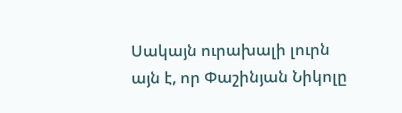Սակայն ուրախալի լուրն այն է, որ Փաշինյան Նիկոլը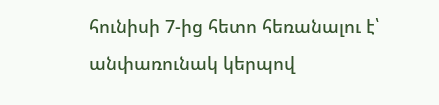հունիսի 7-ից հետո հեռանալու է՝ անփառունակ կերպով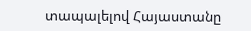տապալելով Հայաստանը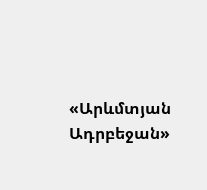«Արևմտյան Ադրբեջան»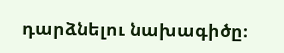դարձնելու նախագիծը։